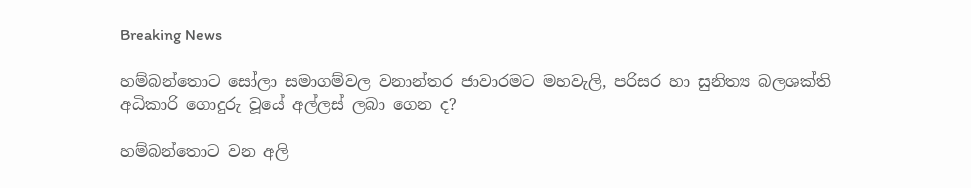Breaking News

හම්බන්තොට සෝලා සමාගම්වල වනාන්තර ජාවාරමට මහවැලි, පරිසර හා සුනිත්‍ය බලශක්ති අධිකාරි ගොදුරු වූයේ අල්ලස් ලබා ගෙන ද?

හම්බන්තොට වන අලි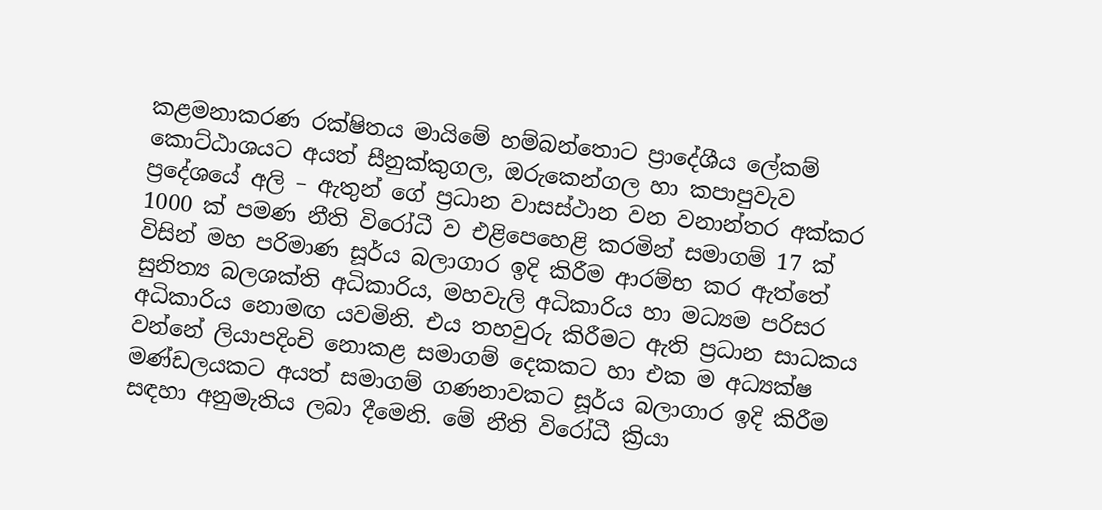කළමනාකරණ රක්ෂිතය මායිමේ හම්බන්තොට ප්‍රාදේශීය ලේකම් කොට්ඨාශයට අයත් සීනුක්කුගල, ඔරුකෙන්ගල හා කපාපුවැව ප්‍රදේශයේ අලි – ඇතුන් ගේ ප්‍රධාන වාසස්ථාන වන වනාන්තර අක්කර 1000 ක් පමණ නීති විරෝධී ව එළිපෙහෙළි කරමින් සමාගම් 17 ක් විසින් මහ පරිමාණ සූර්ය බලාගාර ඉදි කිරීම ආරම්භ කර ඇත්තේ සුනිත්‍ය බලශක්ති අධිකාරිය, මහවැලි අධිකාරිය හා මධ්‍යම පරිසර අධිකාරිය නොමඟ යවමිනි. එය තහවුරු කිරීමට ඇති ප්‍රධාන සාධකය වන්නේ ලියාපදිංචි නොකළ සමාගම් දෙකකට හා එක ම අධ්‍යක්ෂ මණ්ඩලයකට අයත් සමාගම් ගණනාවකට සූර්ය බලාගාර ඉදි කිරීම සඳහා අනුමැතිය ලබා දීමෙනි. මේ නීති විරෝධී ක්‍රියා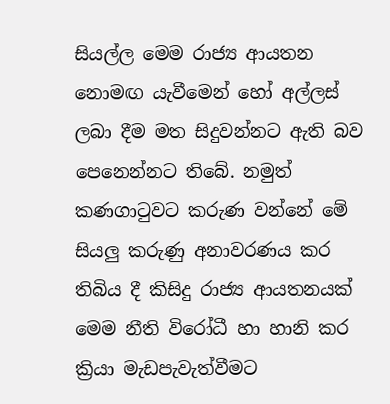සියල්ල මෙම රාජ්‍ය ආයතන නොමඟ යැවීමෙන් හෝ අල්ලස් ලබා දීම මත සිදුවන්නට ඇති බව පෙනෙන්නට තිබේ. නමුත් කණගාටුවට කරුණ වන්නේ මේ සියලු කරුණු අනාවරණය කර තිබිය දී කිසිදු රාජ්‍ය ආයතනයක් මෙම නීති විරෝධී හා හානි කර ක්‍රියා මැඩපැවැත්වීමට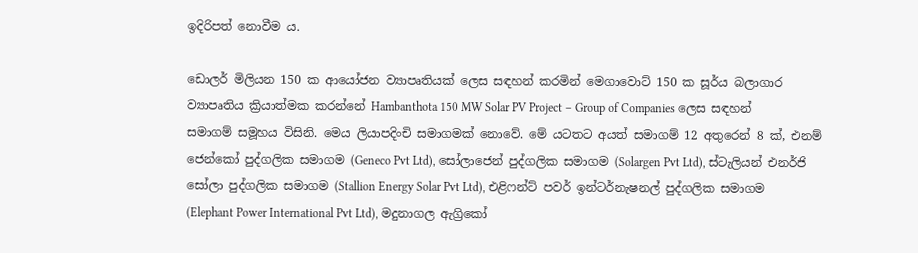ඉදිරිපත් නොවීම ය.

ඩොලර් මිලියන 150 ක ආයෝජන ව්‍යාපෘතියක් ලෙස සඳහන් කරමින් මෙගාවොට් 150 ක සූර්ය බලාගාර ව්‍යාපෘතිය ක්‍රියාත්මක කරන්නේ Hambanthota 150 MW Solar PV Project – Group of Companies ලෙස සඳහන් සමාගම් සමූහය විසිනි. මෙය ලියාපදිංචි සමාගමක් නොවේ. මේ යටතට අයත් සමාගම් 12 අතුරෙන් 8 ක්, එනම් ජෙන්කෝ පුද්ගලික සමාගම (Geneco Pvt Ltd), සෝලාජෙන් පුද්ගලික සමාගම (Solargen Pvt Ltd), ස්ටැලියන් එනර්ජි සෝලා පුද්ගලික සමාගම (Stallion Energy Solar Pvt Ltd), එළිෆන්ට් පවර් ඉන්ටර්නැෂනල් පුද්ගලික සමාගම (Elephant Power International Pvt Ltd), මදුනාගල ඇග්‍රිකෝ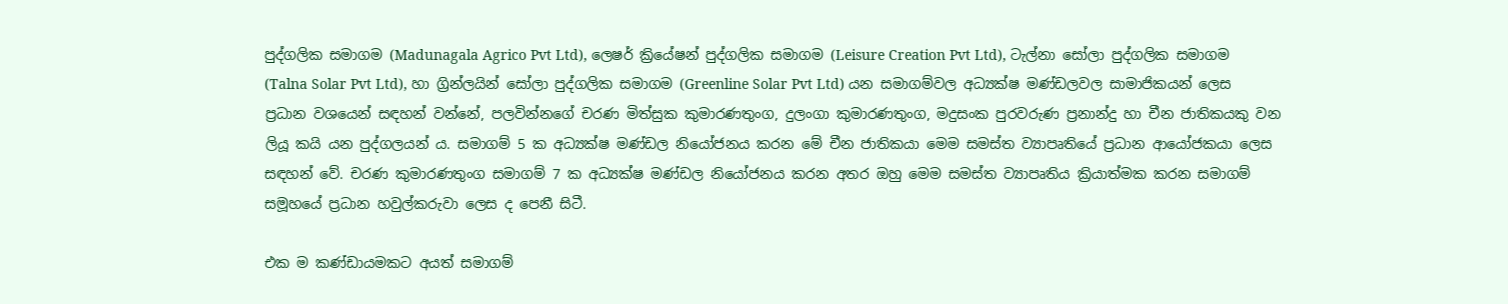පුද්ගලික සමාගම (Madunagala Agrico Pvt Ltd), ලෙෂර් ක්‍රියේෂන් පුද්ගලික සමාගම (Leisure Creation Pvt Ltd), ටැල්නා සෝලා පුද්ගලික සමාගම (Talna Solar Pvt Ltd), හා ග්‍රින්ලයින් සෝලා පුද්ගලික සමාගම (Greenline Solar Pvt Ltd) යන සමාගම්වල අධ්‍යක්ෂ මණ්ඩලවල සාමාජිකයන් ලෙස ප්‍රධාන වශයෙන් සඳහන් වන්නේ, පලවින්නගේ චරණ මිත්සුක කුමාරණතුංග, දුලංගා කුමාරණතුංග, මදුසංක පුරවරුණ ප්‍රනාන්දු හා චීන ජාතිකයකු වන ලියූ කයි යන පුද්ගලයන් ය. සමාගම් 5 ක අධ්‍යක්ෂ මණ්ඩල නියෝජනය කරන මේ චීන ජාතිකයා මෙම සමස්ත ව්‍යාපෘතියේ ප්‍රධාන ආයෝජකයා ලෙස සඳහන් වේ. චරණ කුමාරණතුංග සමාගම් 7 ක අධ්‍යක්ෂ මණ්ඩල නියෝජනය කරන අතර ඔහු මෙම සමස්ත ව්‍යාපෘතිය ක්‍රියාත්මක කරන සමාගම් සමූහයේ ප්‍රධාන හවුල්කරුවා ලෙස ද පෙනී සිටී.

එක ම කණ්ඩායමකට අයත් සමාගම්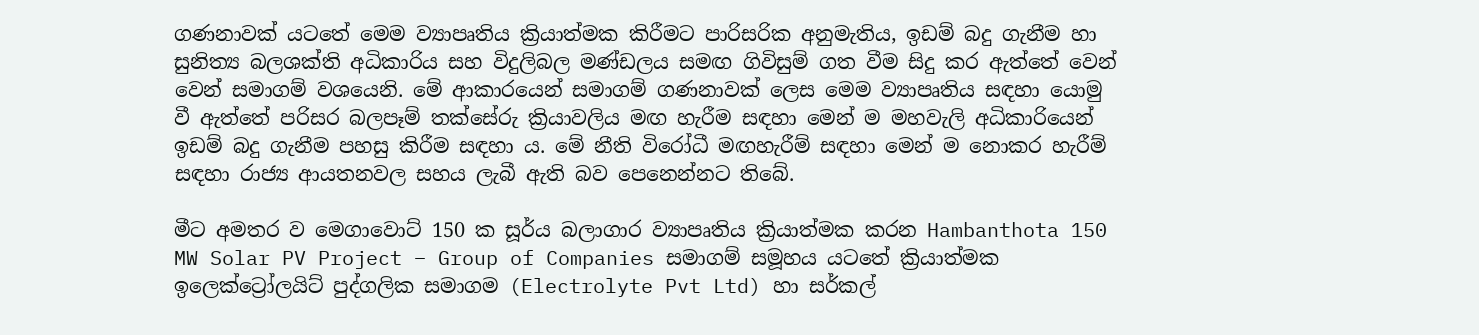ගණනාවක් යටතේ මෙම ව්‍යාපෘතිය ක්‍රියාත්මක කිරීමට පාරිසරික අනුමැතිය, ඉඩම් බදු ගැනීම හා සුනිත්‍ය බලශක්ති අධිකාරිය සහ විදුලිබල මණ්ඩලය සමඟ ගිවිසුම් ගත වීම සිදු කර ඇත්තේ වෙන් වෙන් සමාගම් වශයෙනි. මේ ආකාරයෙන් සමාගම් ගණනාවක් ලෙස මෙම ව්‍යාපෘතිය සඳහා යොමු වී ඇත්තේ පරිසර බලපෑම් තක්සේරු ක්‍රියාවලිය මඟ හැරීම සඳහා මෙන් ම මහවැලි අධිකාරියෙන් ඉඩම් බදු ගැනීම පහසු කිරීම සඳහා ය. මේ නීති විරෝධී මඟහැරීම් සඳහා මෙන් ම නොකර හැරීම් සඳහා රාජ්‍ය ආයතනවල සහය ලැබී ඇති බව පෙනෙන්නට තිබේ.

මීට අමතර ව මෙගාවොට් 150 ක සූර්ය බලාගාර ව්‍යාපෘතිය ක්‍රියාත්මක කරන Hambanthota 150 MW Solar PV Project – Group of Companies සමාගම් සමූහය යටතේ ක්‍රියාත්මක ඉලෙක්ට්‍රෝලයිට් පුද්ගලික සමාගම (Electrolyte Pvt Ltd) හා සර්කල්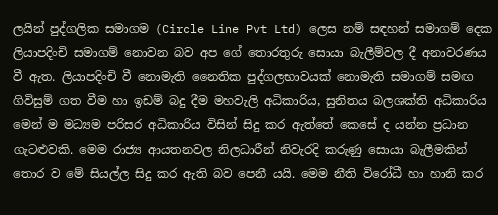ලයින් පුද්ගලික සමාගම (Circle Line Pvt Ltd) ලෙස නම් සඳහන් සමාගම් දෙක ලියාපදිංචි සමාගම් නොවන බව අප ගේ තොරතුරු සොයා බැලීම්වල දී අනාවරණය වී ඇත. ලියාපදිංචි වී නොමැති නෛතික පුද්ගලභාවයක් නොමැති සමාගම් සමඟ ගිවිසුම් ගත වීම හා ඉඩම් බදු දීම මහවැලි අධිකාරිය, සුනිතය බලශක්ති අධිකාරිය මෙන් ම මධ්‍යම පරිසර අධිකාරිය විසින් සිදු කර ඇත්තේ කෙසේ ද යන්න ප්‍රධාන ගැටළුවකි. මෙම රාජ්‍ය ආයතනවල නිලධාරීන් නිවැරදි කරුණු සොයා බැලීමකින් තොර ව මේ සියල්ල සිදු කර ඇති බව පෙනී යයි. මෙම නීති විරෝධී හා හානි කර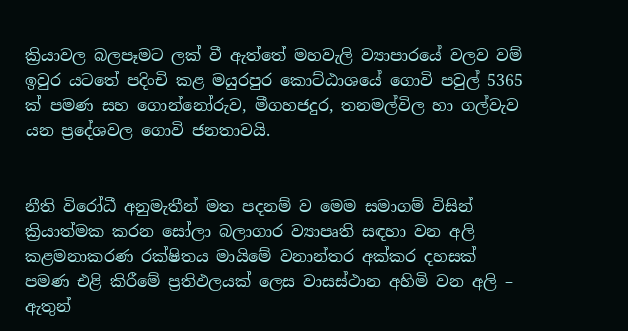ක්‍රියාවල බලපෑමට ලක් වී ඇත්තේ මහවැලි ව්‍යාපාරයේ වලව වම් ඉවුර යටතේ පදිංචි කළ මයුරපුර කොට්ඨාශයේ ගොවි පවුල් 5365 ක් පමණ සහ ගොන්නෝරුව, මීගහජදුර, තනමල්විල හා ගල්වැව යන ප්‍රදේශවල ගොවි ජනතාවයි.


නීති විරෝධී අනුමැතීන් මත පදනම් ව මෙම සමාගම් විසින් ක්‍රියාත්මක කරන සෝලා බලාගාර ව්‍යාපෘති සඳහා වන අලි කළමනාකරණ රක්ෂිතය මායිමේ වනාන්තර අක්කර දහසක් පමණ එළි කිරීමේ ප්‍රතිඵලයක් ලෙස වාසස්ථාන අහිමි වන අලි – ඇතුන්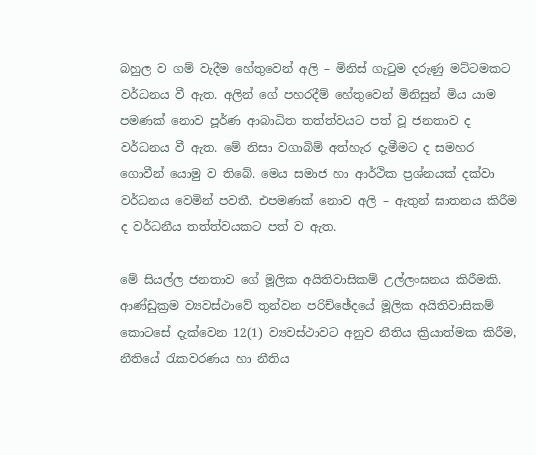බහුල ව ගම් වැදීම හේතුවෙන් අලි – මිනිස් ගැටුම දරුණු මට්ටමකට වර්ධනය වී ඇත. අලින් ගේ පහරදීම් හේතුවෙන් මිනිසුන් මිය යාම පමණක් නොව පූර්ණ ආබාධිත තත්ත්වයට පත් වූ ජනතාව ද වර්ධනය වී ඇත. මේ නිසා වගාබිම් අත්හැර දැමීමට ද සමහර ගොවීන් යොමු ව තිබේ. මෙය සමාජ හා ආර්ථික ප්‍රශ්නයක් දක්වා වර්ධනය වෙමින් පවතී. එපමණක් නොව අලි – ඇතුන් ඝාතනය කිරීම ද වර්ධනීය තත්ත්වයකට පත් ව ඇත.

මේ සියල්ල ජනතාව ගේ මූලික අයිතිවාසිකම් උල්ලංඝනය කිරීමකි. ආණ්ඩුක්‍රම ව්‍යවස්ථාවේ තුන්වන පරිච්ඡේදයේ මූලික අයිතිවාසිකම් කොටසේ දැක්වෙන 12(1) ව්‍යවස්ථාවට අනුව නීතිය ක්‍රියාත්මක කිරීම, නීතියේ රැකවරණය හා නීතිය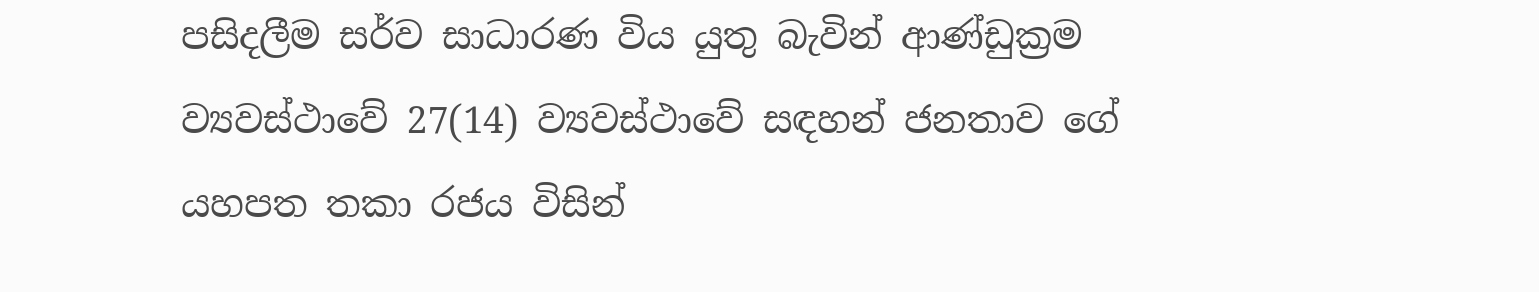පසිදලීම සර්ව සාධාරණ විය යුතු බැවින් ආණ්ඩුක්‍රම ව්‍යවස්ථාවේ 27(14) ව්‍යවස්ථාවේ සඳහන් ජනතාව ගේ යහපත තකා රජය විසින්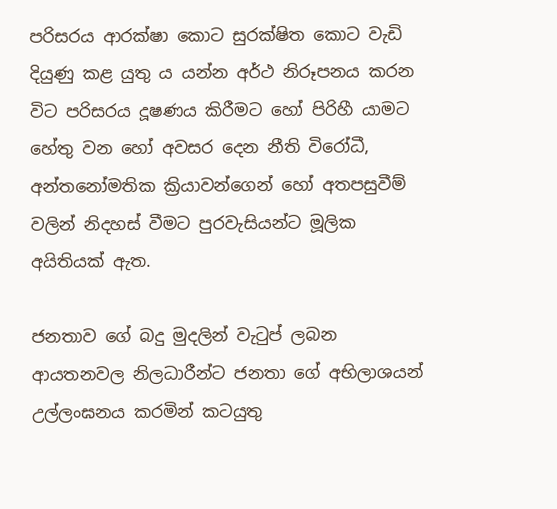පරිසරය ආරක්ෂා කොට සුරක්ෂිත කොට වැඩි දියුණු කළ යුතු ය යන්න අර්ථ නිරූපනය කරන විට පරිසරය දූෂණය කිරීමට හෝ පිරිහී යාමට හේතු වන හෝ අවසර දෙන නීති විරෝධී, අන්තනෝමතික ක්‍රියාවන්ගෙන් හෝ අතපසුවීම් වලින් නිදහස් වීමට පුරවැසියන්ට මූලික අයිතියක් ඇත.

ජනතාව ගේ බදු මුදලින් වැටුප් ලබන ආයතනවල නිලධාරීන්ට ජනතා ගේ අභිලාශයන් උල්ලංඝනය කරමින් කටයුතු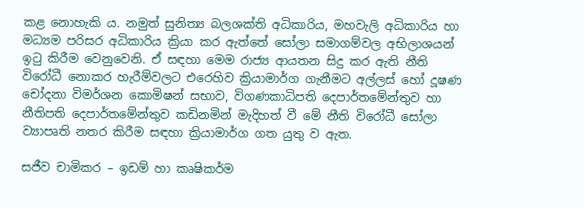කළ නොහැකි ය. නමුත් සුනිත්‍ය බලශක්ති අධිකාරිය, මහවැලි අධිකාරිය හා මධ්‍යම පරිසර අධිකාරිය ක්‍රියා කර ඇත්තේ සෝලා සමාගම්වල අභිලාශයන් ඉටු කිරීම වෙනුවෙනි. ඒ සඳහා මෙම රාජ්‍ය ආයතන සිදු කර ඇති නීති විරෝධී නොකර හැරීම්වලට එරෙහිව ක්‍රියාමාර්ග ගැනීමට අල්ලස් හෝ දූෂණ චෝදනා විමර්ශන කොමිෂන් සභාව, විගණකාධිපති දෙපාර්තමේන්තුව හා නීතිපති දෙපාර්තමේන්තුව කඩිනමින් මැදිහත් වී මේ නීති විරෝධී සෝලා ව්‍යාපෘති නතර කිරීම සඳහා ක්‍රියාමාර්ග ගත යුතු ව ඇත.

සජීව චාමිකර – ඉඩම් හා කෘෂිකර්ම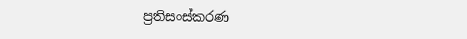ප්‍රතිසංස්කරණ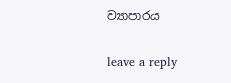ව්‍යාපාරය

leave a reply